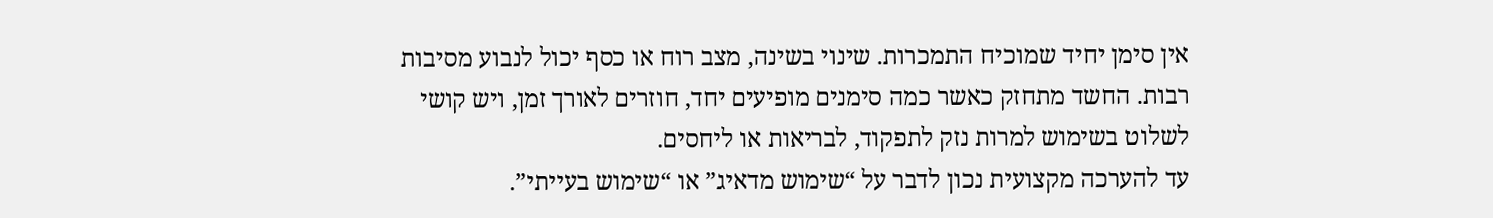אין סימן יחיד שמוכיח התמכרות. שינוי בשינה, מצב רוח או כסף יכול לנבוע מסיבות רבות. החשד מתחזק כאשר כמה סימנים מופיעים יחד, חוזרים לאורך זמן, ויש קושי לשלוט בשימוש למרות נזק לתפקוד, לבריאות או ליחסים.
עד להערכה מקצועית נכון לדבר על “שימוש מדאיג” או “שימוש בעייתי”.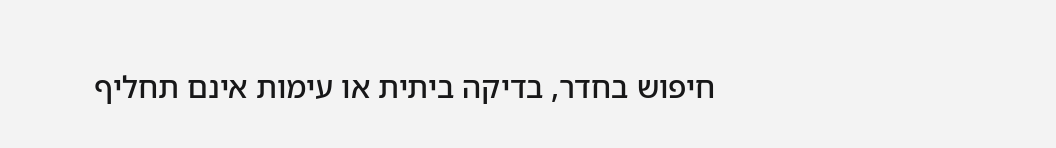חיפוש בחדר, בדיקה ביתית או עימות אינם תחליף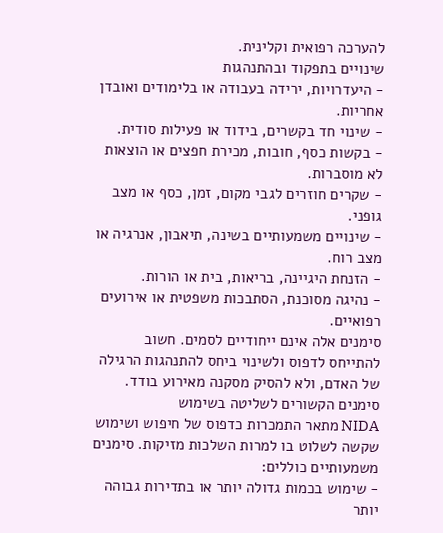להערכה רפואית וקלינית.
שינויים בתפקוד ובהתנהגות
- היעדרויות, ירידה בעבודה או בלימודים ואובדן אחריות.
- שינוי חד בקשרים, בידוד או פעילות סודית.
- בקשות כסף, חובות, מכירת חפצים או הוצאות לא מוסברות.
- שקרים חוזרים לגבי מקום, זמן, כסף או מצב גופני.
- שינויים משמעותיים בשינה, תיאבון, אנרגיה או מצב רוח.
- הזנחת היגיינה, בריאות, בית או הורות.
- נהיגה מסוכנת, הסתבכות משפטית או אירועים רפואיים.
סימנים אלה אינם ייחודיים לסמים. חשוב להתייחס לדפוס ולשינוי ביחס להתנהגות הרגילה של האדם, ולא להסיק מסקנה מאירוע בודד.
סימנים הקשורים לשליטה בשימוש
NIDA מתאר התמכרות כדפוס של חיפוש ושימוש שקשה לשלוט בו למרות השלכות מזיקות. סימנים משמעותיים כוללים:
- שימוש בכמות גדולה יותר או בתדירות גבוהה יותר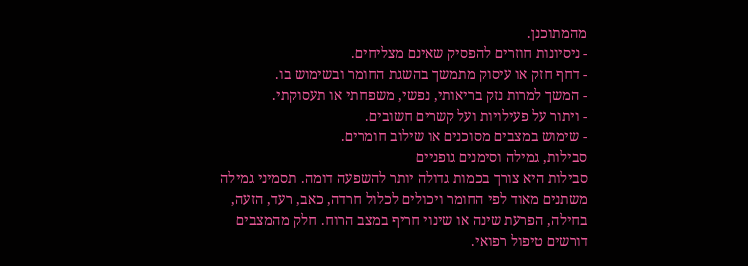מהמתוכנן.
- ניסיונות חוזרים להפסיק שאינם מצליחים.
- דחף חזק או עיסוק מתמשך בהשגת החומר ובשימוש בו.
- המשך למרות נזק בריאותי, נפשי, משפחתי או תעסוקתי.
- ויתור על פעילויות ועל קשרים חשובים.
- שימוש במצבים מסוכנים או שילוב חומרים.
סבילות, גמילה וסימנים גופניים
סבילות היא צורך בכמות גדולה יותר להשפעה דומה. תסמיני גמילה משתנים מאוד לפי החומר ויכולים לכלול חרדה, כאב, רעד, הזעה, בחילה, הפרעת שינה או שינוי חריף במצב הרוח. חלק מהמצבים דורשים טיפול רפואי.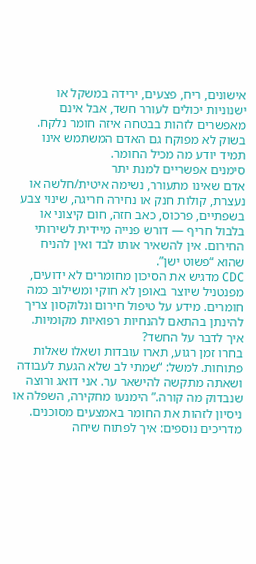אישונים, ריח, פצעים, ירידה במשקל או ישנוניות יכולים לעורר חשד, אבל אינם מאפשרים לזהות בבטחה איזה חומר נלקח. בשוק לא מפוקח גם האדם המשתמש אינו תמיד יודע מה מכיל החומר.
סימנים אפשריים למנת יתר
אדם שאינו מתעורר, נשימה איטית/חלשה או נעצרת, קולות חנק או נחירה חריגה, שינוי צבע בשפתיים, פרכוס, כאב חזה, חום קיצוני או בלבול חריף — דורש פנייה מיידית לשירותי החירום. אין להשאיר אותו לבד ואין להניח שהוא “פשוט ישן”.
CDC מדגיש את הסיכון מחומרים לא ידועים, מפנטניל שיוצר באופן לא חוקי ומשילוב כמה חומרים. מידע על טיפול חירום ונלוקסון צריך להינתן בהתאם להנחיות רפואיות מקומיות.
איך לדבר על החשד?
בחרו זמן רגוע, תארו עובדות ושאלו שאלות פתוחות. למשל: “שמתי לב שלא הגעת לעבודה ושאתה מתקשה להישאר ער. אני דואג ורוצה שנבדוק מה קורה.” הימנעו מחקירה, השפלה או ניסיון לזהות את החומר באמצעים מסוכנים.
מדריכים נוספים: איך לפתוח שיחה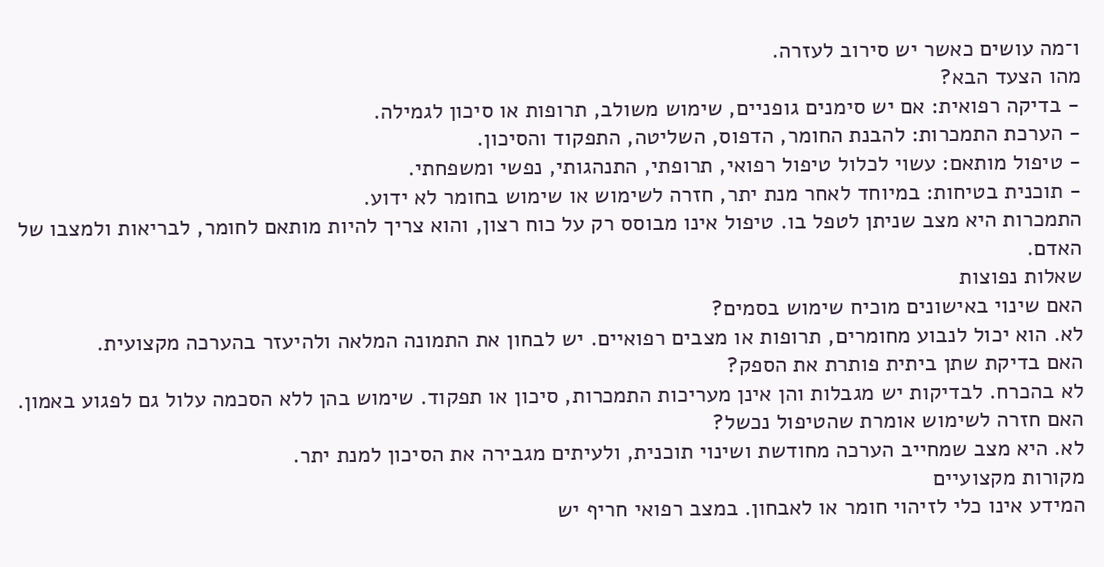ו־מה עושים כאשר יש סירוב לעזרה.
מהו הצעד הבא?
- בדיקה רפואית: אם יש סימנים גופניים, שימוש משולב, תרופות או סיכון לגמילה.
- הערכת התמכרות: להבנת החומר, הדפוס, השליטה, התפקוד והסיכון.
- טיפול מותאם: עשוי לכלול טיפול רפואי, תרופתי, התנהגותי, נפשי ומשפחתי.
- תוכנית בטיחות: במיוחד לאחר מנת יתר, חזרה לשימוש או שימוש בחומר לא ידוע.
התמכרות היא מצב שניתן לטפל בו. טיפול אינו מבוסס רק על כוח רצון, והוא צריך להיות מותאם לחומר, לבריאות ולמצבו של האדם.
שאלות נפוצות
האם שינוי באישונים מוכיח שימוש בסמים?
לא. הוא יכול לנבוע מחומרים, תרופות או מצבים רפואיים. יש לבחון את התמונה המלאה ולהיעזר בהערכה מקצועית.
האם בדיקת שתן ביתית פותרת את הספק?
לא בהכרח. לבדיקות יש מגבלות והן אינן מעריכות התמכרות, סיכון או תפקוד. שימוש בהן ללא הסכמה עלול גם לפגוע באמון.
האם חזרה לשימוש אומרת שהטיפול נכשל?
לא. היא מצב שמחייב הערכה מחודשת ושינוי תוכנית, ולעיתים מגבירה את הסיכון למנת יתר.
מקורות מקצועיים
המידע אינו כלי לזיהוי חומר או לאבחון. במצב רפואי חריף יש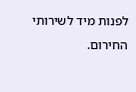לפנות מיד לשירותי החירום.